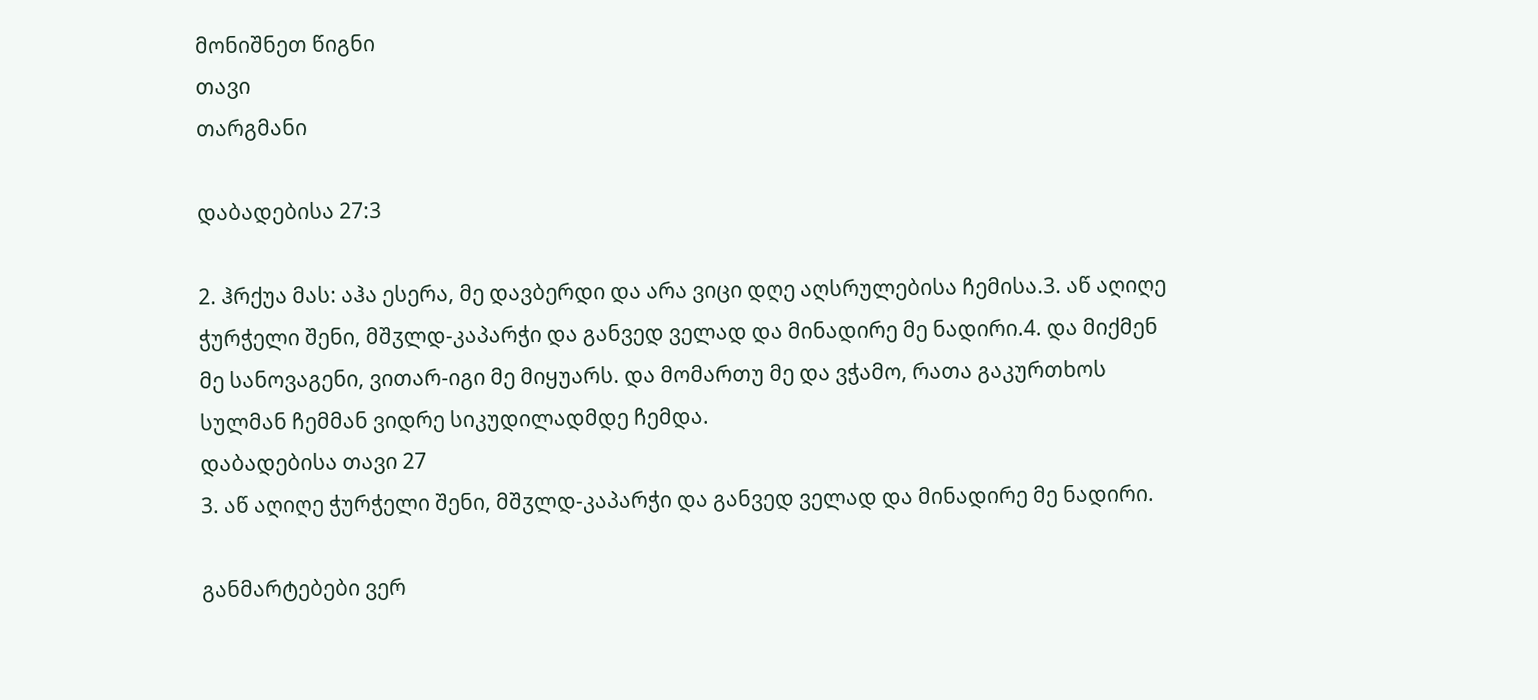მონიშნეთ წიგნი
თავი
თარგმანი

დაბადებისა 27:3

2. ჰრქუა მას: აჰა ესერა, მე დავბერდი და არა ვიცი დღე აღსრულებისა ჩემისა.3. აწ აღიღე ჭურჭელი შენი, მშჳლდ-კაპარჭი და განვედ ველად და მინადირე მე ნადირი.4. და მიქმენ მე სანოვაგენი, ვითარ-იგი მე მიყუარს. და მომართუ მე და ვჭამო, რათა გაკურთხოს სულმან ჩემმან ვიდრე სიკუდილადმდე ჩემდა.
დაბადებისა თავი 27
3. აწ აღიღე ჭურჭელი შენი, მშჳლდ-კაპარჭი და განვედ ველად და მინადირე მე ნადირი.

განმარტებები ვერ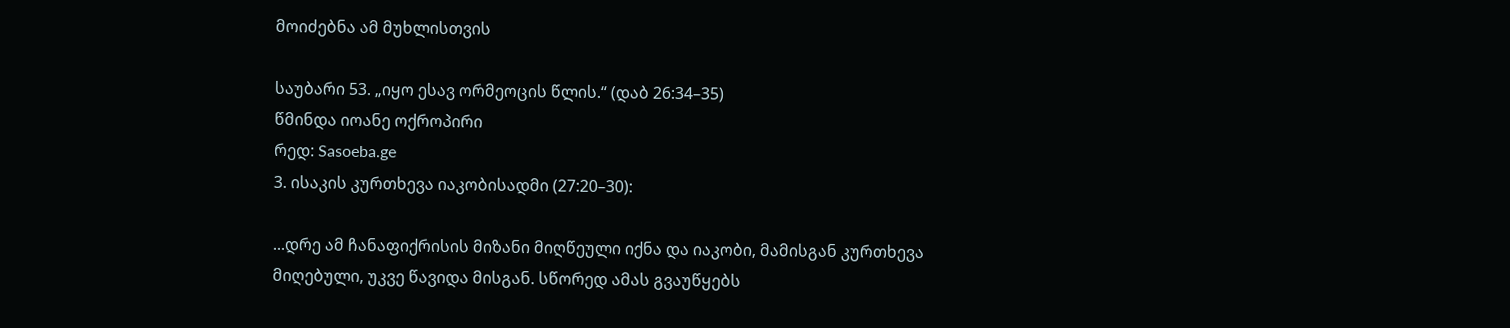მოიძებნა ამ მუხლისთვის

საუბარი 53. „იყო ესავ ორმეოცის წლის.“ (დაბ 26:34–35)
წმინდა იოანე ოქროპირი
რედ: Sasoeba.ge
3. ისაკის კურთხევა იაკობისადმი (27:20–30):

...დრე ამ ჩანაფიქრისის მიზანი მიღწეული იქნა და იაკობი, მამისგან კურთხევა მიღებული, უკვე წავიდა მისგან. სწორედ ამას გვაუწყებს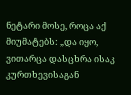ნეტარი მოსე, როცა აქ მიუმატებს: „და იყო, ვითარცა დასცხრა ისაკ კურთხევისაგან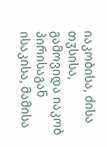იაკობისა, ძისა თჳსისა, გამოვიდა იაკობ პირისაგან ისაკისა, მამისა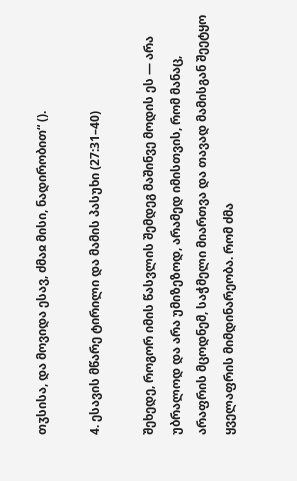თჳსისა, და მოვიდა ესავ, ძმაჲ მისი, ნადირობით“ ().

4. ესავის მწარე ტირილი და მამის პასუხი (27:31–40)

შეხედე, როგორ იმის წასვლის შემდეგ მაშინვე მოდის ეს — არა უბრალოდ და არა უმიზეზოდ, არამედ იმისთვის, რომ მანაც, არაფრის მცოდნემ, საჭმელი მიართვა და თავად მამისგან შეეტყო ყველაფრის მიმდინარეობა. რომ ძმა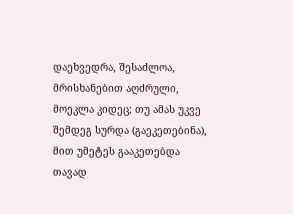დაეხვედრა, შესაძლოა, მრისხანებით აღძრული, მოეკლა კიდეც; თუ ამას უკვე შემდეგ სურდა (გაეკეთებინა), მით უმეტეს გააკეთებდა თავად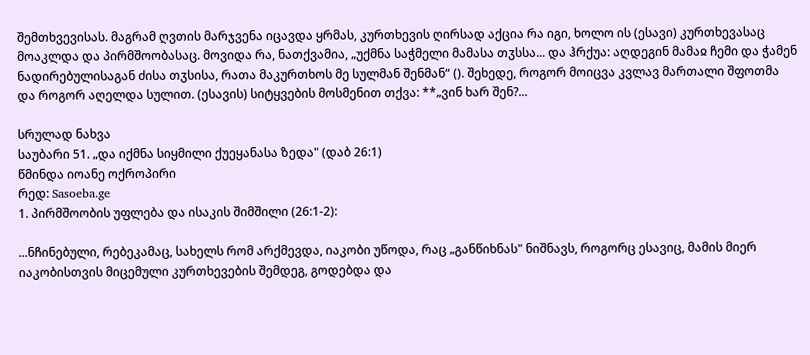შემთხვევისას. მაგრამ ღვთის მარჯვენა იცავდა ყრმას, კურთხევის ღირსად აქცია რა იგი, ხოლო ის (ესავი) კურთხევასაც მოაკლდა და პირმშოობასაც. მოვიდა რა, ნათქვამია, „უქმნა საჭმელი მამასა თჳსსა... და ჰრქუა: აღდეგინ მამაჲ ჩემი და ჭამენ ნადირებულისაგან ძისა თჳსისა, რათა მაკურთხოს მე სულმან შენმან“ (). შეხედე, როგორ მოიცვა კვლავ მართალი შფოთმა და როგორ აღელდა სულით. (ესავის) სიტყვების მოსმენით თქვა: **„ვინ ხარ შენ?...

სრულად ნახვა
საუბარი 51. „და იქმნა სიყმილი ქუეყანასა ზედა" (დაბ 26:1)
წმინდა იოანე ოქროპირი
რედ: Sasoeba.ge
1. პირმშოობის უფლება და ისაკის შიმშილი (26:1-2):

...ნჩინებული, რებეკამაც, სახელს რომ არქმევდა, იაკობი უწოდა, რაც „განწიხნას" ნიშნავს, როგორც ესავიც, მამის მიერ იაკობისთვის მიცემული კურთხევების შემდეგ, გოდებდა და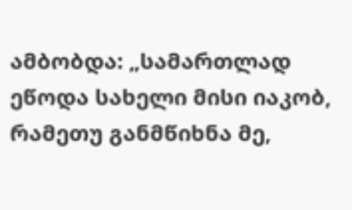ამბობდა: „სამართლად ეწოდა სახელი მისი იაკობ, რამეთუ განმწიხნა მე,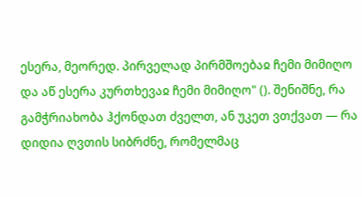ესერა, მეორედ. პირველად პირმშოებაჲ ჩემი მიმიღო და აწ ესერა კურთხევაჲ ჩემი მიმიღო" (). შენიშნე, რა გამჭრიახობა ჰქონდათ ძველთ, ან უკეთ ვთქვათ — რა დიდია ღვთის სიბრძნე, რომელმაც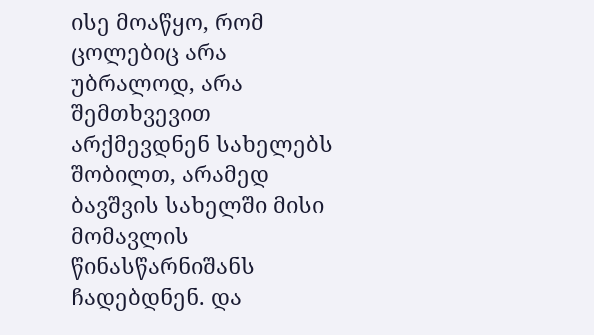ისე მოაწყო, რომ ცოლებიც არა უბრალოდ, არა შემთხვევით არქმევდნენ სახელებს შობილთ, არამედ ბავშვის სახელში მისი მომავლის წინასწარნიშანს ჩადებდნენ. და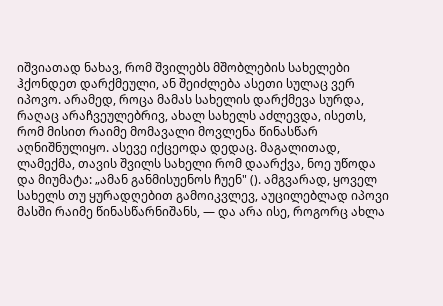იშვიათად ნახავ, რომ შვილებს მშობლების სახელები ჰქონდეთ დარქმეული, ან შეიძლება ასეთი სულაც ვერ იპოვო. არამედ, როცა მამას სახელის დარქმევა სურდა, რაღაც არაჩვეულებრივ, ახალ სახელს აძლევდა, ისეთს, რომ მისით რაიმე მომავალი მოვლენა წინასწარ აღნიშნულიყო. ასევე იქცეოდა დედაც. მაგალითად, ლამექმა, თავის შვილს სახელი რომ დაარქვა, ნოე უწოდა და მიუმატა: „ამან განმისუენოს ჩუენ" (). ამგვარად, ყოველ სახელს თუ ყურადღებით გამოიკვლევ, აუცილებლად იპოვი მასში რაიმე წინასწარნიშანს, — და არა ისე, როგორც ახლა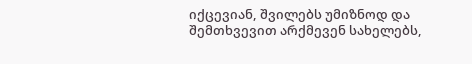იქცევიან, შვილებს უმიზნოდ და შემთხვევით არქმევენ სახელებს,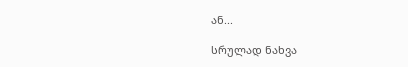ან...

სრულად ნახვა